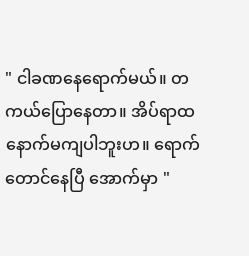" ငါခဏနေရောက်မယ်။ တကယ်ပြောနေတာ။ အိပ်ရာထနောက်မကျပါဘူးဟ။ ရောက်တောင်နေပြီ အောက်မှာ "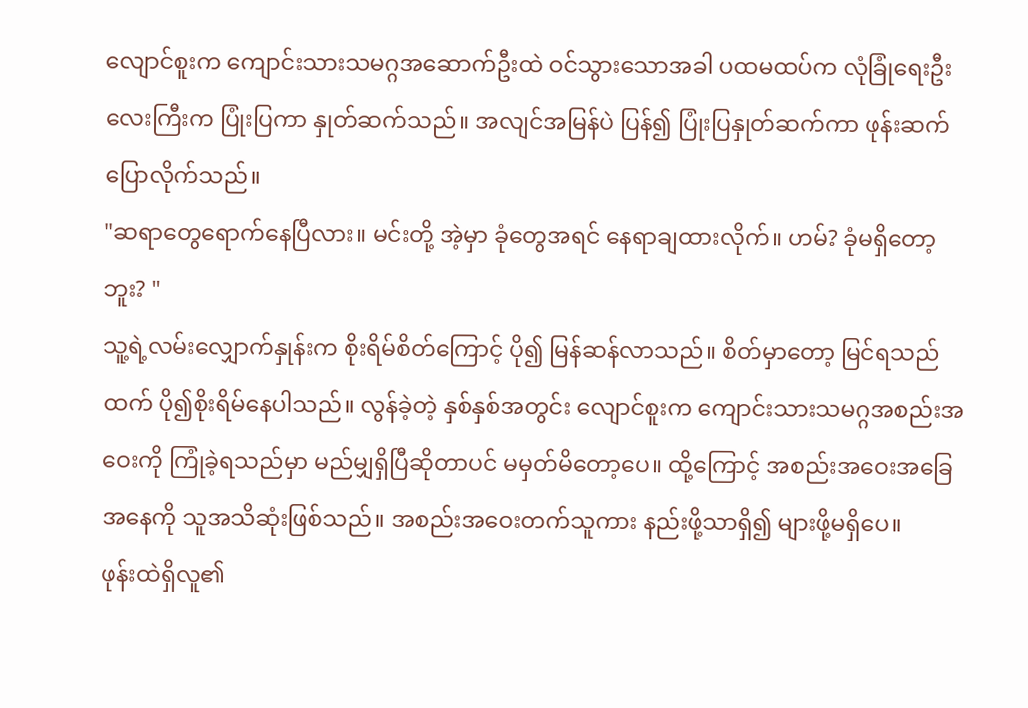လျောင်စူးက ကျောင်းသားသမဂ္ဂအဆောက်ဦးထဲ ဝင်သွားသောအခါ ပထမထပ်က လုံခြုံရေးဦးလေးကြီးက ပြုံးပြကာ နှုတ်ဆက်သည်။ အလျင်အမြန်ပဲ ပြန်၍ ပြုံးပြနှုတ်ဆက်ကာ ဖုန်းဆက်ပြောလိုက်သည်။
"ဆရာတွေရောက်နေပြီလား။ မင်းတို့ အဲ့မှာ ခုံတွေအရင် နေရာချထားလိုက်။ ဟမ်? ခုံမရှိတော့ဘူး? "
သူ့ရဲ့လမ်းလျှောက်နှုန်းက စိုးရိမ်စိတ်ကြောင့် ပို၍ မြန်ဆန်လာသည်။ စိတ်မှာတော့ မြင်ရသည်ထက် ပို၍စိုးရိမ်နေပါသည်။ လွန်ခဲ့တဲ့ နှစ်နှစ်အတွင်း လျောင်စူးက ကျောင်းသားသမဂ္ဂအစည်းအဝေးကို ကြုံခဲ့ရသည်မှာ မည်မျှရှိပြီဆိုတာပင် မမှတ်မိတော့ပေ။ ထို့ကြောင့် အစည်းအဝေးအခြေအနေကို သူအသိဆုံးဖြစ်သည်။ အစည်းအဝေးတက်သူကား နည်းဖို့သာရှိ၍ များဖို့မရှိပေ။
ဖုန်းထဲရှိလူ၏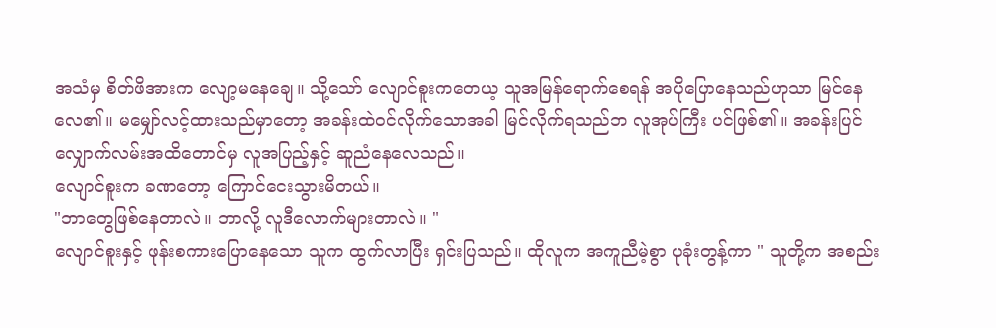အသံမှ စိတ်ဖိအားက လျော့မနေချေ။ သို့သော် လျောင်စူးကတေယ့ သူအမြန်ရောက်စေရန် အပိုပြောနေသည်ဟုသာ မြင်နေလေ၏။ မမျှော်လင့်ထားသည်မှာတော့ အခန်းထဲဝင်လိုက်သောအခါ မြင်လိုက်ရသည်ဘ လူအုပ်ကြီး ပင်ဖြစ်၏။ အခန်းပြင်လျှောက်လမ်းအထိတောင်မှ လူအပြည့်နှင့် ဆူညံနေလေသည်။
လျောင်စူးက ခဏတော့ ကြောင်ငေးသွားမိတယ်။
"ဘာတွေဖြစ်နေတာလဲ။ ဘာလို့ လူဒီလောက်များတာလဲ။ "
လျောင်စူးနှင့် ဖုန်းစကားပြောနေသော သူက ထွက်လာပြီး ရှင်းပြသည်။ ထိုလူက အကူညီမဲ့စွာ ပုခုံးတွန့်ကာ " သူတို့က အစည်း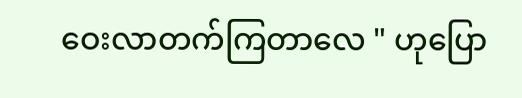ဝေးလာတက်ကြတာလေ " ဟုပြော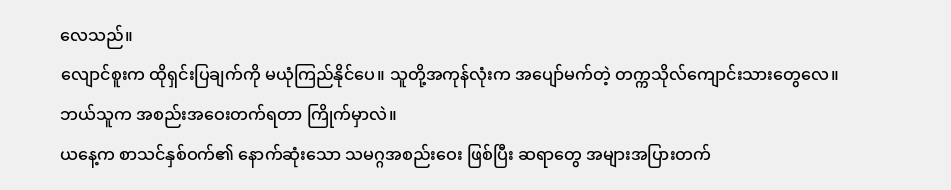လေသည်။
လျောင်စူးက ထိုရှင်းပြချက်ကို မယုံကြည်နိုင်ပေ။ သူတို့အကုန်လုံးက အပျော်မက်တဲ့ တက္ကသိုလ်ကျောင်းသားတွေလေ။ ဘယ်သူက အစည်းအဝေးတက်ရတာ ကြိုက်မှာလဲ။
ယနေ့က စာသင်နှစ်ဝက်၏ နောက်ဆုံးသော သမဂ္ဂအစည်းဝေး ဖြစ်ပြီး ဆရာတွေ အများအပြားတက်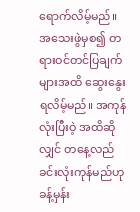ရောက်လိမ့်မည်။ အသေးဖွဲမှစ၍ တရားဝင်တင်ပြချက်များအထိ ဆွေးနွေးရလိမ့်မည်။ အကုန်လုံးပြီးဝဲ့ အထိဆိုလျှင် တနေ့လည်ခင်းလုံးကုန်မည်ဟု ခန့်မှန်း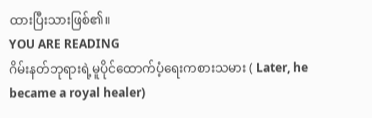ထားပြီးသားဖြစ်၏။
YOU ARE READING
ဂိမ်းနတ်ဘုရားရဲ့မူပိုင်ထောက်ပံ့ရေးကစားသမား ( Later, he became a royal healer)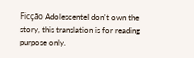Ficção AdolescenteI don't own the story, this translation is for reading purpose only.